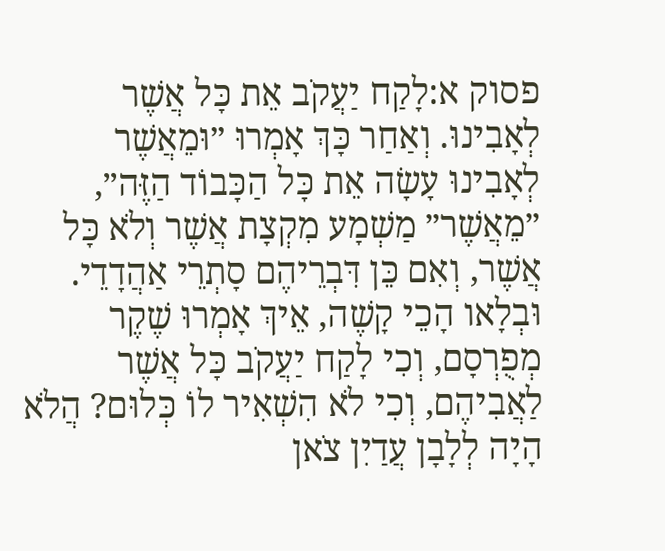פסוק א:לָקַח יַעֲקֹב אֵת כָּל אֲשֶׁר לְאָבִינוּ. וְאַחַר כָּךְ אָמְרוּ ״וּמֵאֲשֶׁר לְאָבִינוּ עָשָׂה אֵת כָּל הַכָּבוֹד הַזֶּה״, ״מֵאֲשֶׁר״ מַשְׁמָע מִקְצָת אֲשֶׁר וְלֹא כָּל אֲשֶׁר, וְאִם כֵּן דִּבְרֵיהֶם סָתְרֵי אַהֲדָדֵי. וּבְלָאו הָכֵי קָשֶׁה, אֵיךְ אָמְרוּ שֶׁקֶר מְפֻרְסָם, וְכִי לָקַח יַעֲקֹב כָּל אֲשֶׁר לַאֲבִיהֶם, וְכִי לֹא הִשְׁאִיר לוֹ כְּלוּם? הֲלֹא הָיָה לְלָבָן עֲדַיִן צֹאן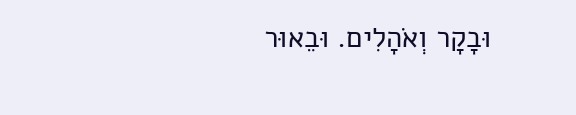וּבָקָר וְאֹהָלִים. וּבֵאוּר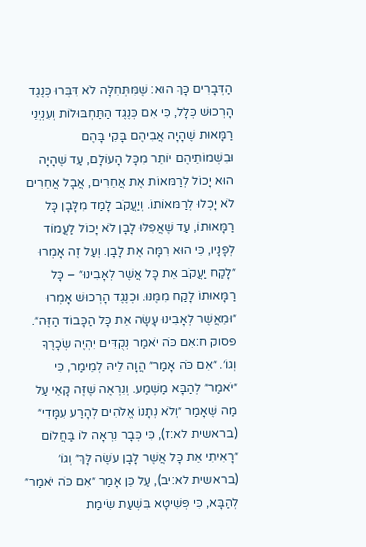הַדְּבָרִים כָּךְ הוּא: שֶׁמִּתְּחִלָּה לֹא דִּבְּרוּ כְּנֶגֶד הָרְכוּשׁ כְּלָל, כִּי אִם כְּנֶגֶד הַתַּחְבּוּלוֹת וְעִנְיְנֵי רַמָּאוּת שֶׁהָיָה אֲבִיהֶם בָּקִי בָּהֶם וּבִשְׁמוֹתֵיהֶם יוֹתֵר מִכָּל הָעוֹלָם, עַד שֶׁהָיָה הוּא יָכוֹל לְרַמּאוֹת אֶת אֲחֵרִים, אֲבָל אֲחֵרִים לֹא יָכְלוּ לְרַמּאוֹתוֹ. וְיַעֲקֹב לָמַד מִלָּבָן כָּל רַמָּאוּתוֹ, עַד שֶׁאֲפִלּוּ לָבָן לֹא יָכוֹל לַעֲמוֹד לְפָנָיו, כִּי הוּא רִמָּה אֶת לָבָן. וְעַל זֶה אָמְרוּ ״לָקַח יַעֲקֹב אֵת כָּל אֲשֶׁר לְאָבִינוּ״ – כָּל רַמָּאוּתוֹ לָקַח מִמֶּנּוּ. וּכְנֶגֶד הָרְכוּשׁ אָמְרוּ ״וּמֵאֲשֶׁר לְאָבִינוּ עָשָׂה אֵת כָּל הַכָּבוֹד הַזֶּה״.
פסוק ח:אִם כֹּה יֹאמַר נְקֻדִּים יִהְיֶה שְׂכָרֶךָ וְגוֹ׳. ״אִם כֹּה אָמַר״ הֲוָה לֵיהּ לְמֵימַר, כִּי ״יֹאמַר״ לְהַבָּא מַשְׁמַע. וְנִרְאֶה שֶׁזֶּה קָאֵי עַל מַה שֶּׁאָמַר ״וְלֹא נְתָנוֹ אֱלֹהִים לְהָרַע עִמָּדִי״ (בראשית לא:ז), כִּי כְּבָר נִרְאָה לוֹ בַּחֲלוֹם ״רָאִיתִי אֵת כָּל אֲשֶׁר לָבָן עֹשֶׂה לָּךְ״ וְגוֹ׳ (בראשית לא:יב), עַל כֵּן אָמַר ״אִם כֹּה יֹאמַר״ לְהַבָּא, כִּי פְּשִׁיטָא בִּשְׁעַת שִׂימַת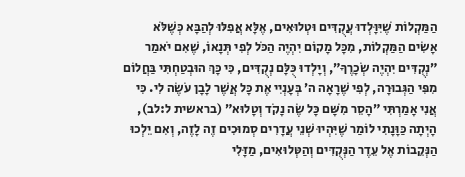הַמַּקְלוֹת שֶׁיִּוָּלְדוּ עֲקֻדִּים וּטְלוּאִים, אֶלָּא אֲפִלּוּ לְהַבָּא כְּשֶׁלֹּא אָשִׂים הַמַּקְלוֹת, מִכָּל מָקוֹם יִהְיֶה הַכֹּל לְפִי תְּנָאוֹ, שֶׁאִם יֹאמַר ״נְקֻדִּים יִהְיֶה שְׂכָרֶךָ״, וְיָלְדוּ כֻּלָּם נְקֻדִּים, כִּי כָּךְ הוּבְטַחְתִּי בַּחֲלוֹם מִפִּי הַגְּבוּרָה, לְפִי שֶׁרָאָה ה׳ בְּעָנְיִי אֶת כָּל אֲשֶׁר לָבָן עֹשֶׂה לִי. כִּי אֲנִי אָמַרְתִּי ״הָסֵר מִשָּׁם כָּל שֶׂה נָקֹד וְטָלוּא״ (בראשית ל:לב), הָיְתָה כַּוָּנָתִי לוֹמַר שֶׁיִּהְיוּ שְׁנֵי עֲדָרִים סְמוּכִים זֶה לָזֶה, וְאִם יֵלְכוּ הַנְּקֵבוֹת אֶל עֵדֶר הַנְּקֻדִּים וְהַטְּלוּאִים, מַזָּלִי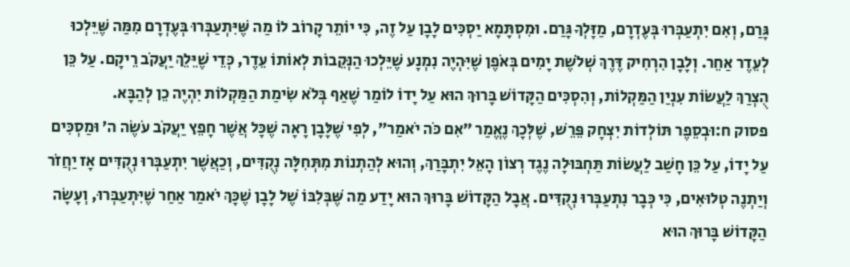גָּרַם, וְאִם יִתְעַבְּרוּ בְּעֶדְרָם, מַזָּלְךָ גָּרַם. וּמִסְתָּמָא יַסְכִּים לָבָן עַל זֶה, כִּי יוֹתֵר קָרוֹב לוֹ מַה שֶּׁיִּתְעַבְּרוּ בְּעֶדְרָם מִמַּה שֶּׁיֵּלְכוּ לְעֵדֶר אַחֵר. וְלָבָן הִרְחִיק דֶּרֶךְ שְׁלֹשֶׁת יָמִים בְּאֹפֶן שֶׁיִּהְיֶה נִמְנָע שֶׁיֵּלְכוּ הַנְּקֵבוֹת לְאוֹתוֹ עֵדֶר, כְּדֵי שֶׁיֵּלֵךְ יַעֲקֹב רֵיקָם. עַל כֵּן הֻצְרַךְ לַעֲשׂוֹת עִנְיַן הַמַּקְלוֹת, וְהִסְכִּים הַקָּדוֹשׁ בָּרוּךְ הוּא עַל יָדוֹ לוֹמַר שֶׁאַף בְּלֹא שִׂימַת הַמַּקְלוֹת יִהְיֶה כֵן לְהַבָּא.
פסוק ח:וּבְסֵפֶר תּוֹלְדוֹת יִצְחָק פֵּרֵשׁ, שֶׁלְּכָךְ נֶאֱמַר ״אִם כֹּה יֹאמַר״, לְפִי שֶׁלָּבָן רָאָה שֶׁכָּל אֲשֶׁר חָפֵץ יַעֲקֹב עֹשֶׂה ה׳ וּמַסְכִּים עַל יָדוֹ, עַל כֵּן חָשַׁב לַעֲשׂוֹת תַּחְבּוּלָה נֶגֶד רְצוֹן הָאֵל יִתְבָּרַךְ, וְהוּא לְהַתְנוֹת מִתְּחִלָּה נְקֻדִּים, וְכַאֲשֶׁר יִתְעַבְּרוּ נְקֻדִּים אָז יַחֲזֹר וְיַתְנֶה טְלוּאִים, כִּי כְּבָר נִתְעַבְּרוּ נְקֻדִּים. אֲבָל הַקָּדוֹשׁ בָּרוּךְ הוּא יָדַע מַה שֶּׁבְּלִבּוֹ שֶׁל לָבָן שֶׁכָּךְ יֹאמַר אַחַר שֶׁיִּתְעַבְּרוּ, וְעָשָׂה הַקָּדוֹשׁ בָּרוּךְ הוּא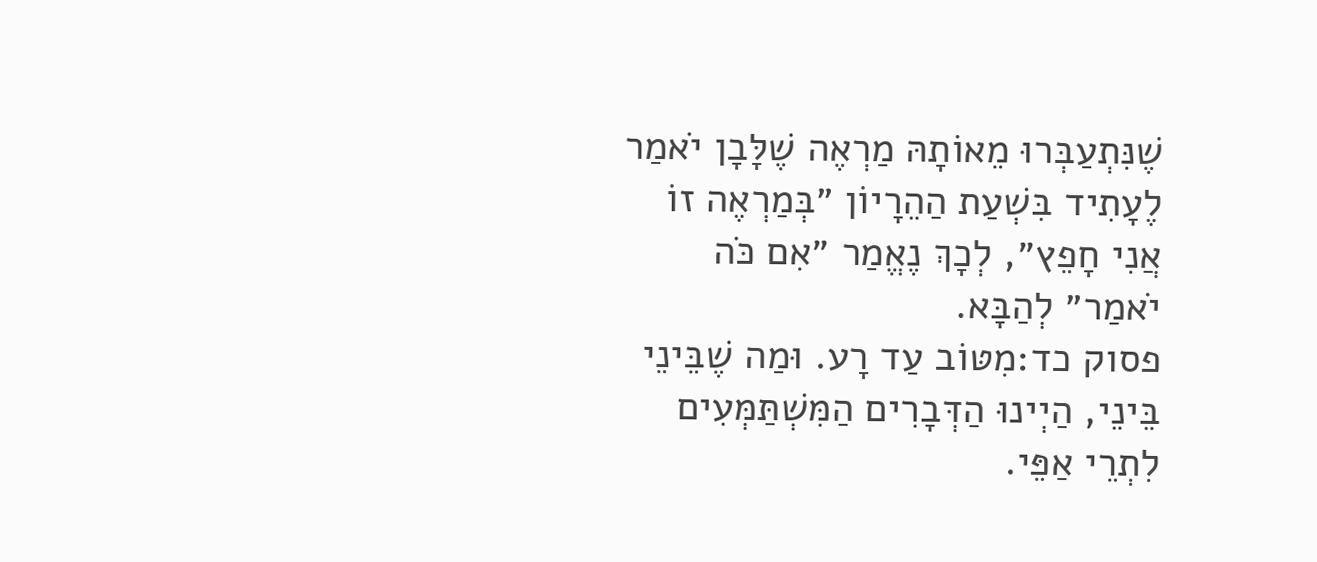שֶׁנִּתְעַבְּרוּ מֵאוֹתָהּ מַרְאֶה שֶׁלָּבָן יֹאמַר לֶעָתִיד בִּשְׁעַת הַהֵרָיוֹן ״בְּמַרְאֶה זוֹ אֲנִי חָפֵץ״, לְכָךְ נֶאֱמַר ״אִם כֹּה יֹאמַר״ לְהַבָּא.
פסוק כד:מִטּוֹב עַד רָע. וּמַה שֶׁבֵּינֵי בֵּינֵי, הַיְינוּ הַדְּבָרִים הַמִּשְׁתַּמְּעִים לִתְרֵי אַפֵּי.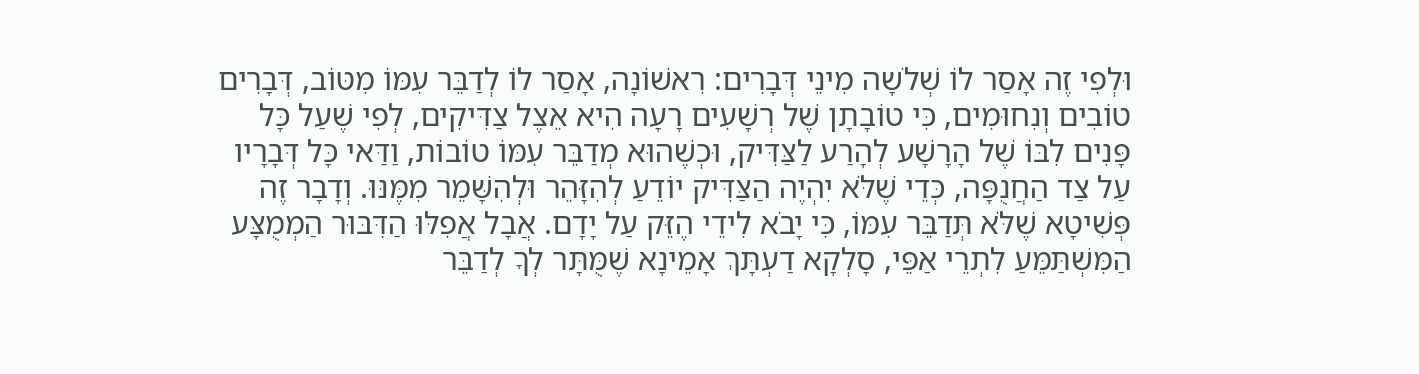וּלְפִי זֶה אָסַר לוֹ שְׁלֹשָה מִינֵי דְּבָרִים: רִאשׁוֹנָה, אָסַר לוֹ לְדַבֵּר עִמּוֹ מִטּוֹב, דְּבָרִים טוֹבִים וְנִחוּמִים, כִּי טוֹבָתָן שֶׁל רְשָׁעִים רָעָה הִיא אֵצֶל צַדִּיקִים, לְפִי שֶׁעַל כָּל פָּנִים לִבּוֹ שֶׁל הָרָשָׁע לְהָרַע לַצַּדִּיק, וּכְשֶׁהוּא מְדַבֵּר עִמּוֹ טוֹבוֹת, וַדַּאי כָּל דְּבָרָיו עַל צַד הַחֲנֻפָּה, כְּדֵי שֶׁלֹּא יִהְיֶה הַצַּדִּיק יוֹדֵעַ לְהִזָּהֵר וּלְהִשָּׁמֵר מִמֶּנּוּ. וְדָבָר זֶה פְּשִׁיטָא שֶׁלֹּא תְּדַבֵּר עִמּוֹ, כִּי יָבֹא לִידֵי הֶזֵּק עַל יָדָם. אֲבָל אֲפִלּוּ הַדִּבּוּר הַמְמֻצָּע הַמִּשְׁתַּמֵּעַ לִתְרֵי אַפֵּי, סָלְקָא דַעְתָּךְ אָמֵינָא שֶׁמֻּתָּר לְךָ לְדַבֵּר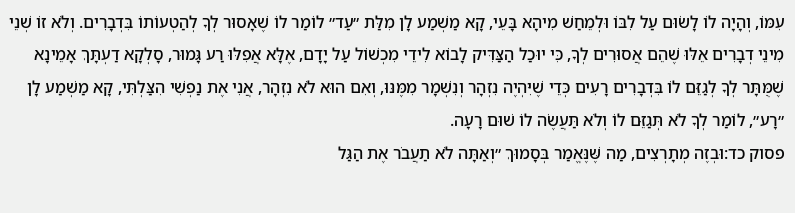עִמּוֹ, וְהָיָה לוֹ לָשׂוּם עַל לִבּוֹ וּלְמֵחַשׁ מִיהָא בָּעֵי, קָא מַשְׁמַע לָן מִלַּת ״עַד״ לוֹמַר לוֹ שֶׁאָסוּר לְךָ לְהַטְעוֹתוֹ בִּדְבָרִים. וְלֹא זוֹ שְׁנֵי מִינֵי דְבָרִים אֵלּוּ שֶׁהֵם אֲסוּרִים לְךָ, כִּי יוּכַל הַצַּדִּיק לָבוֹא לִידֵי מִכְשׁוֹל עַל יָדָם, אֶלָּא אֲפִלּוּ רַע גָּמוּר, סָלְקָא דַעְתָּךְ אָמֵינָא שֶׁמֻּתָּר לְךָ לְגַזֵּם לוֹ בִּדְבָרִים רָעִים כְּדֵי שֶׁיִּהְיֶה נִזְהָר וְנִשְׁמָר מִמֶּנּוּ, וְאִם הוּא לֹא נִזְהָר, אֲנִי אֶת נַפְשִׁי הִצַּלְתִּי, קָא מַשְׁמַע לָן ״רָע״, לוֹמַר לְךָ לֹא תְּגַזֵּם לוֹ וְלֹא תַּעֲשֶׂה לוֹ שׁוּם רָעָה.
פסוק כד:וּבְזֶה מְתָרְצִים, מַה שֶּׁנֶּאֱמַר בְּסָמוּךְ ״וְאַתָּה לֹא תַעֲבֹר אֶת הַגַּל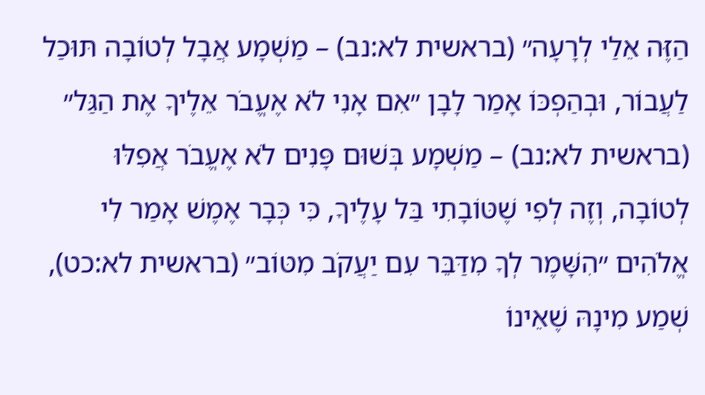הַזֶּה אֵלַי לְרָעָה״ (בראשית לא:נב) – מַשְׁמָע אֲבָל לְטוֹבָה תּוּכַל לַעֲבוֹר, וּבְהַפְכּוֹ אָמַר לָבָן ״אִם אָנִי לֹא אֶעֱבֹר אֵלֶיךָ אֶת הַגַּל״ (בראשית לא:נב) – מַשְׁמָע בְּשׁוּם פָּנִים לֹא אֶעֱבֹר אֲפִלּוּ לְטוֹבָה, וְזֶה לְפִי שֶׁטּוֹבָתִי בַּל עָלֶיךָ, כִּי כְּבָר אֶמֶשׁ אָמַר לִי אֱלֹהִים ״הִשָּׁמֶר לְךָ מִדַּבֵּר עִם יַעֲקֹב מִטּוֹב״ (בראשית לא:כט), שְׁמַע מִינָהּ שֶׁאֵינוֹ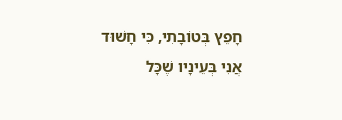חָפֵץ בְּטוֹבָתִי, כִּי חָשׁוּד אֲנִי בְּעֵינָיו שֶׁכָּל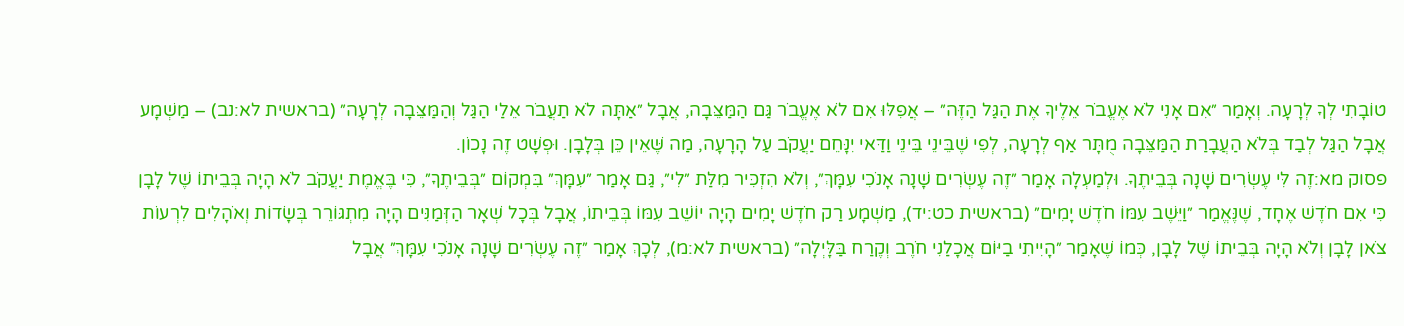טוֹבָתִי לְךָ לְרָעָה. וְאָמַר ״אִם אָנִי לֹא אֶעֱבֹר אֵלֶיךָ אֶת הַגַּל הַזֶּה״ – אֲפִלּוּ אִם לֹא אֶעֱבֹר גַּם הַמַּצֵּבָה, אֲבָל ״אַתָּה לֹא תַעֲבֹר אֵלַי הַגַּל וְהַמַּצֵּבָה לְרָעָה״ (בראשית לא:נב) – מַשְׁמָע אֲבָל הַגַּל לְבַד בְּלֹא הַעֲבָרַת הַמַּצֵּבָה מֻתָּר אַף לְרָעָה, לְפִי שֶׁבֵּינֵי בֵּינֵי וַדַּאי יִנָּחֵם יַעֲקֹב עַל הָרָעָה, מַה שֶּׁאֵין כֵּן בְּלָבָן. וּפְשָׁט זֶה נָכוֹן.
פסוק מא:זֶה לִּי עֶשְׂרִים שָׁנָה בְּבֵיתֶךָ. וּלְמַעְלָה אָמַר ״זֶה עֶשְׂרִים שָׁנָה אָנֹכִי עִמָּךְ״, וְלֹא הִזְכִּיר מִלַּת ״לִי״, גַּם אָמַר ״עִמָּךְ״ בִּמְקוֹם ״בְּבֵיתֶךָ״, כִּי בֶּאֱמֶת יַעֲקֹב לֹא הָיָה בְּבֵיתוֹ שֶׁל לָבָן כִּי אִם חֹדֶשׁ אֶחָד, שֶׁנֶּאֱמַר ״וַיֵּשֶׁב עִמּוֹ חֹדֶשׁ יָמִים״ (בראשית כט:יד), מַשְׁמָע רַק חֹדֶשׁ יָמִים הָיָה יוֹשֵׁב עִמּוֹ בְּבֵיתוֹ, אֲבָל בְּכָל שְׁאָר הַזְּמַנִּים הָיָה מִתְגּוֹרֵר בְּשָׂדוֹת וְאֹהָלִים לִרְעוֹת צֹאן לָבָן וְלֹא הָיָה בְּבֵיתוֹ שֶׁל לָבָן, כְּמוֹ שֶׁאָמַר ״הָיִיתִי בַיּוֹם אֲכָלַנִי חֹרֶב וְקֶרַח בַּלָּיְלָה״ (בראשית לא:מ), לְכָךְ אָמַר ״זֶה עֶשְׂרִים שָׁנָה אָנֹכִי עִמָּךְ״ אֲבָל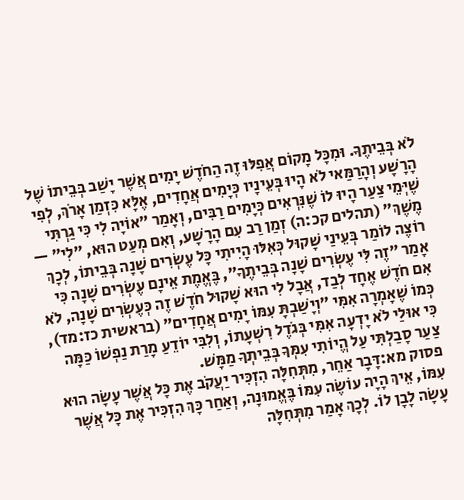לֹא בְּבֵיתֶךָ. וּמִכָּל מָקוֹם אֲפִלּוּ זֶה הַחֹדֶשׁ יָמִים אֲשֶׁר יָשַׁב בְּבֵיתוֹ שֶׁל הָרָשָׁע וְהָרַמַּאי לֹא הָיוּ בְּעֵינָיו כְּיָמִים אֲחָדִים, אֶלָּא כִּזְמַן אָרֹךְ, לְפִי שֶׁיְּמֵי צַעַר הָיוּ לוֹ שֶׁנִּרְאִים כְּיָמִים רַבִּים, וְאָמַר ״אוֹיָה לִי כִּי גַרְתִּי מֶשֶׁךְ״ (תהלים קכ:ה) זְמַן רַב עִם הָרָשָׁע, וְאִם מְעַט הוּא, ״לִי״ — רוֹצֶה לוֹמַר בְּעֵינַי שָׁקוּל כְּאִלּוּ הָיִיתִי כָּל עֶשְׂרִים שָׁנָה בְּבֵיתוֹ, לְכָךְ אָמַר ״זֶה לִּי עֶשְׂרִים שָׁנָה בְּבֵיתֶךָ״, בֶּאֱמֶת אֵינָם עֶשְׂרִים שָׁנָה כִּי אִם חֹדֶשׁ אֶחָד לְבַד, אֲבָל לִי הוּא שָׁקוּל חֹדֶשׁ זֶה כְּעֶשְׂרִים שָׁנָה, לֹא כְּמוֹ שֶׁאָמְרָה אִמִּי ״וְיָשַׁבְתָּ עִמּוֹ יָמִים אֲחָדִים״ (בראשית כז:מד), כִּי אוּלַי לֹא יָדְעָה אִמִּי בְּגֹדֶל רִשְׁעָתוֹ, וְלִבִּי יוֹדֵעַ מָרַת נַפְשׁוֹ כַּמָּה צַעַר סָבַלְתִּי עַל הֱיוֹתִי עִמְּךָ בְּבֵיתְךָ מַמָּשׁ.
פסוק מא:דָּבָר אַחֵר, מִתְּחִלָּה הִזְכִּיר יַעֲקֹב אֶת כָּל אֲשֶׁר עָשָׂה הוּא עִמּוֹ, אֵיךְ הָיָה עוֹשֶׂה עִמּוֹ בֶּאֱמוּנָה, וְאַחַר כָּךְ הִזְכִּיר אֶת כָּל אֲשֶׁר עָשָׂה לָבָן לוֹ. לְכָךְ אָמַר מִתְּחִלָּה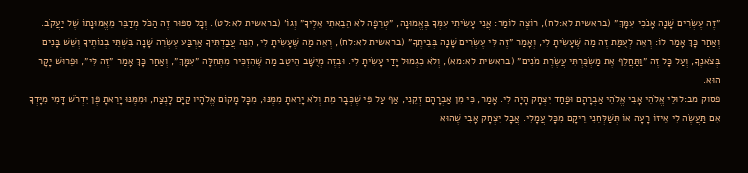״זֶה עֶשְׂרִים שָׁנָה אָנֹכִי עִמָּךְ״ (בראשית לא:לח), רוֹצֶה לוֹמַר: אֲנִי עָשִׂיתִי עִמְּךָ בֶּאֱמוּנָה, ״טְרֵפָה לֹא הֵבֵאתִי אֵלֶיךָ״ וְגוֹ׳ (בראשית לא:לט). וְכָל סִפּוּר זֶה הַכֹּל מְדַבֵּר מֵאֱמוּנָתוֹ שֶׁל יַעֲקֹב. וְאַחַר כָּךְ אָמַר לוֹ: רְאֵה לְעֻמַּת זֶה מַה שֶּׁעָשִׂיתָ לִי, וְאָמַר ״זֶה לִּי עֶשְׂרִים שָׁנָה בְּבֵיתֶךָ״ (בראשית לא:לח), רְאֵה מַה שֶּׁעָשִׂיתָ לִי, הִנֵּה עֲבַדְתִּיךָ אַרְבַּע עֶשְׂרֵה שָׁנָה בִּשְׁתֵּי בְנוֹתֶיךָ וְשֵׁשׁ בָּנִים בְּצֹאנֶךָ, וְעַל כָּל זֶה ״וַתַּחֲלֵף אֶת מַשְׂכֻּרְתִּי עֲשֶׂרֶת מֹנִים״ (בראשית לא:מא), וְלֹא כִגְמוּל יָדַי עָשִׂיתָ לִי. וּבְזֶה מְיֻשָּׁב הֵיטֵב מַה שֶּׁהִזְכִּיר מִתְּחִלָּה ״עִמָּךְ״, וְאַחַר כָּךְ אָמַר ״זֶה לִּי״, וּפֵרוּשׁ יָקָר הוּא.
פסוק מב:לוּלֵי אֱלֹהֵי אָבִי אֱלֹהֵי אַבְרָהָם וּפַחַד יִצְחָק הָיָה לִי. אָמַר, כִּי מִן אַבְרָהָם זְקֵנִי, אַף עַל פִּי שֶׁכְּבָר מֵת וְלֹא יָרֵאתָ מִמֶּנּוּ, מִכָּל מָקוֹם אֱלֹהָיו קַיָּם לָנֶצַח, וּמִמֶּנּוּ יָרֵאתָ פֶּן יִדְרֹשׁ דָּמִי מִיָּדְךָ אִם תַּעֲשֶׂה לִי אֵיזוֹ רָעָה אוֹ תְּשַׁלְּחֵנִי רֵיקָם מִכָּל עֲמָלִי. אֲבָל יִצְחָק אָבִי שֶׁהוּא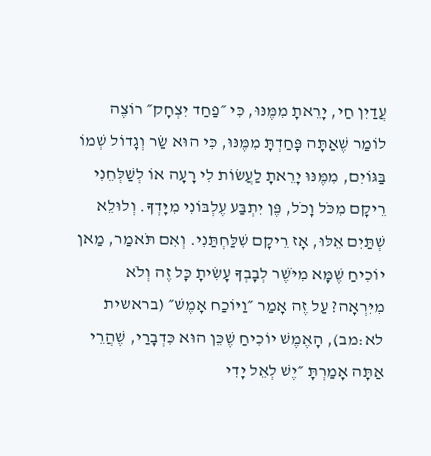עֲדַיִן חַי, יָרֵאתָ מִמֶּנּוּ, כִּי ״פַחַד יִצְחָק״ רוֹצֶה לוֹמַר שֶׁאַתָּה פָּחַדְתָּ מִמֶּנּוּ, כִּי הוּא שַׂר וְגָדוֹל שְׁמוֹ בַּגּוֹיִם, מִמֶּנּוּ יָרֵאתָ לַעֲשׂוֹת לִי רָעָה אוֹ לְשַׁלְּחֵנִי רֵיקָם מִכֹּל וָכֹל, פֶּן יִתְבַּע עֶלְבּוֹנִי מִיָּדְךָ. וְלוּלֵא שְׁתַּיִם אֵלּוּ, אָז רֵיקָם שִׁלַּחְתַּנִי. וְאִם תֹּאמַר, מַאן יוֹכִיחַ שֶׁמָּא מִיֹּשֶׁר לְבָבְךָ עָשִׂיתָ כָּל זֶה וְלֹא מִיִּרְאָה? עַל זֶה אָמַר ״וַיּוֹכַח אָמֶשׁ״ (בראשית לא:מב), הָאֶמֶשׁ יוֹכִיחַ שֶׁכֵּן הוּא כִּדְבָרַי, שֶׁהֲרֵי אַתָּה אָמַרְתָּ ״יֶשׁ לְאֵל יָדִי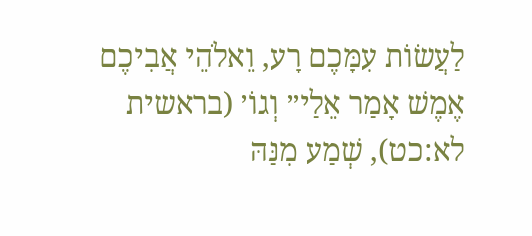לַעֲשׂוֹת עִמָּכֶם רָע, וֵאלֹהֵי אֲבִיכֶם אֶמֶשׁ אָמַר אֵלַי״ וְגוֹ׳ (בראשית לא:כט), שְׁמַע מִנַּהּ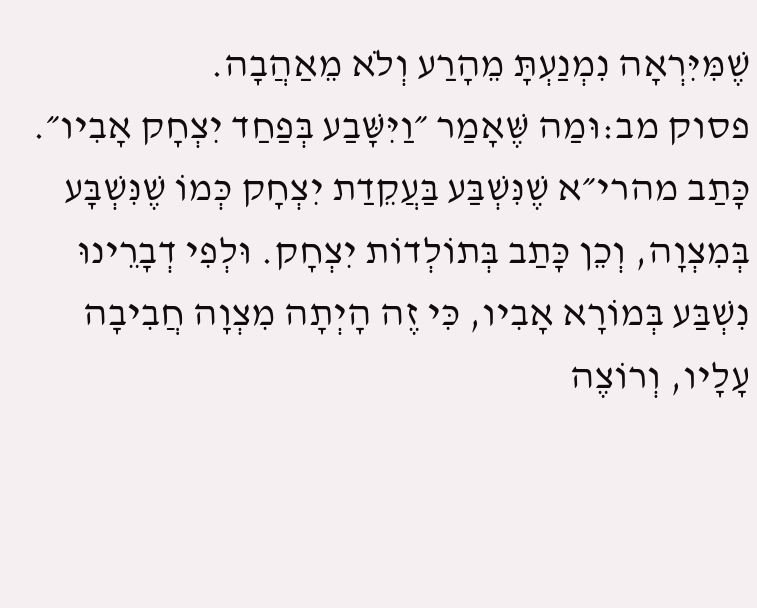שֶׁמִּיִּרְאָה נִמְנַעְתָּ מֵהָרַע וְלֹא מֵאַהֲבָה.
פסוק מב:וּמַה שֶּׁאָמַר ״וַיִּשָּׁבַע בְּפַחַד יִצְחָק אָבִיו״. כָּתַב מהרי״א שֶׁנִּשְׁבַּע בַּעֲקֵדַת יִצְחָק כְּמוֹ שֶׁנִּשְׁבָּע בְּמִצְוָה, וְכֵן כָּתַב בְּתוֹלְדוֹת יִצְחָק. וּלְפִי דְבָרֵינוּ נִשְׁבַּע בְּמוֹרָא אָבִיו, כִּי זֶה הָיְתָה מִצְוָה חֲבִיבָה עָלָיו, וְרוֹצֶה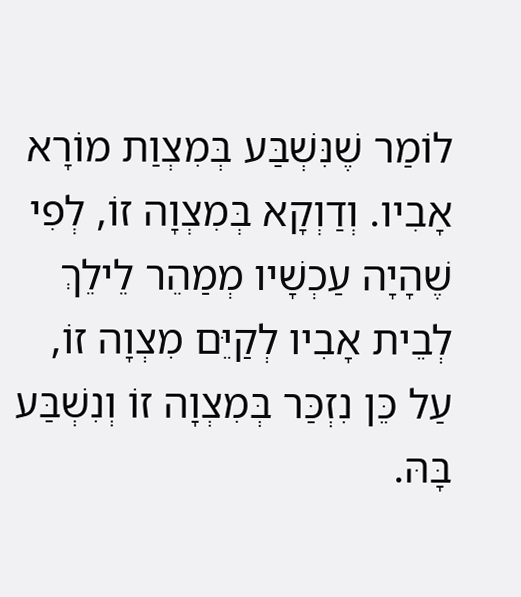לוֹמַר שֶׁנִּשְׁבַּע בְּמִצְוַת מוֹרָא אָבִיו. וְדַוְקָא בְּמִצְוָה זוֹ, לְפִי שֶׁהָיָה עַכְשָׁיו מְמַהֵר לֵילֵךְ לְבֵית אָבִיו לְקַיֵּם מִצְוָה זוֹ, עַל כֵּן נִזְכַּר בְּמִצְוָה זוֹ וְנִשְׁבַּע בָּהּ.